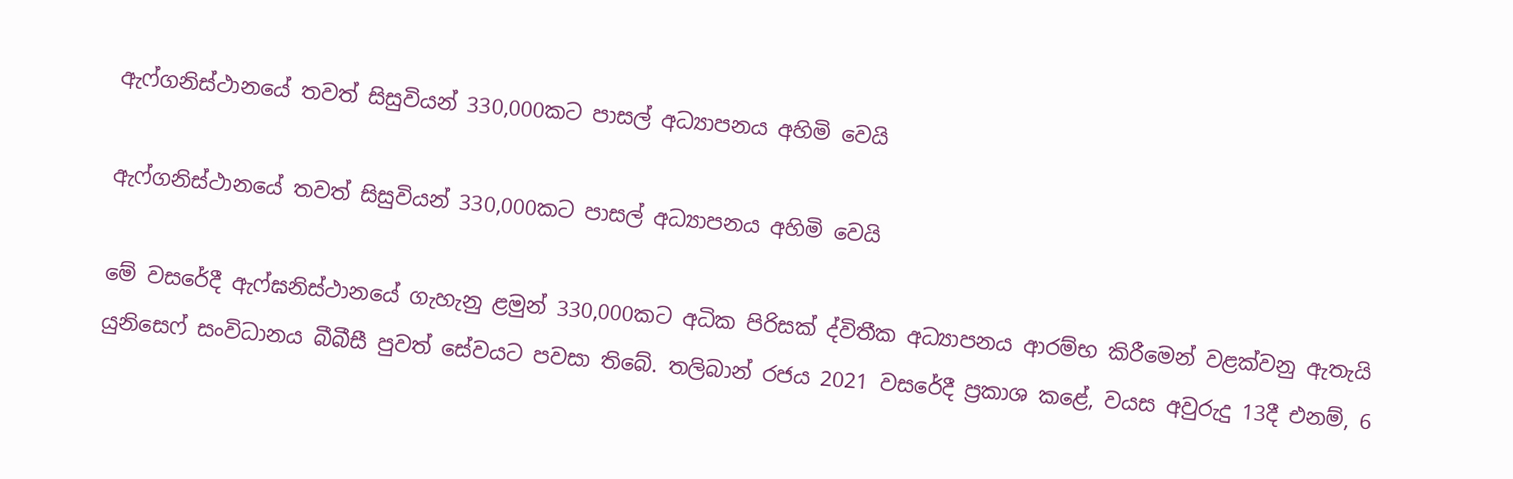ඇෆ්ගනිස්ථානයේ තවත් සිසුවියන් 330,000කට පාසල් අධ්‍යාපනය අහිමි වෙයි

ඇෆ්ගනිස්ථානයේ තවත් සිසුවියන් 330,000කට පාසල් අධ්‍යාපනය අහිමි වෙයි

මේ වසරේදී ඇෆ්ඝනිස්ථානයේ ගැහැනු ළමුන් 330,000කට අධික පිරිසක් ද්විතීක අධ්‍යාපනය ආරම්භ කිරීමෙන් වළක්වනු ඇතැයි යුනිසෙෆ් සංවිධානය බීබීසී පුවත් සේවයට පවසා තිබේ. තලිබාන් රජය 2021 වසරේදී ප්‍රකාශ කළේ, වයස අවුරුදු 13දී එනම්, 6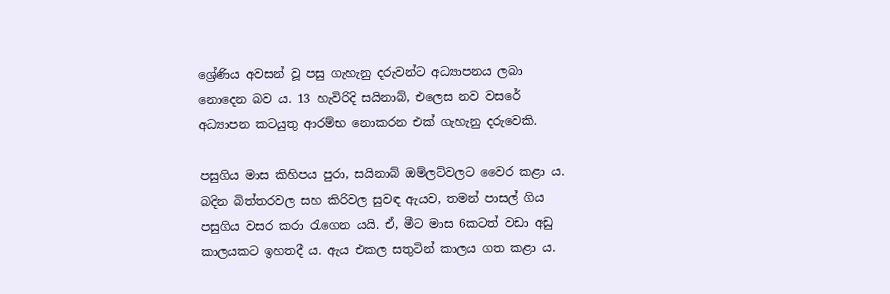ශ්‍රේණිය අවසන් වූ පසු ගැහැනු දරුවන්ට අධ්‍යාපනය ලබා නොදෙන බව ය. 13 හැවිරිදි සයිනාබ්, එලෙස නව වසරේ අධ්‍යාපන කටයුතු ආරම්භ නොකරන එක් ගැහැනු දරුවෙකි.

පසුගිය මාස කිහිපය පුරා, සයිනාබ් ඔම්ලට්වලට වෛර කළා ය. බදින බිත්තරවල සහ කිරිවල සුවඳ ඇයව, තමන් පාසල් ගිය පසුගිය වසර කරා රැගෙන යයි. ඒ, මීට මාස 6කටත් වඩා අඩු කාලයකට ඉහතදී ය. ඇය එකල සතුටින් කාලය ගත කළා ය.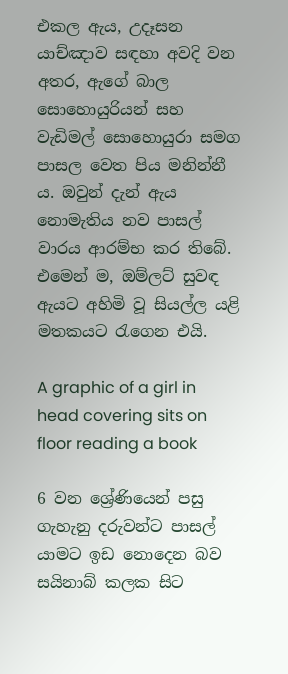එකල ඇය, උදෑසන යාච්ඤාව සඳහා අවදි වන අතර, ඇගේ බාල සොහොයුරියන් සහ වැඩිමල් සොහොයුරා සමග පාසල වෙත පිය මනින්නී ය. ඔවුන් දැන් ඇය නොමැතිය නව පාසල් වාරය ආරම්භ කර තිබේ. එමෙන් ම, ඔම්ලට් සුවඳ ඇයට අහිමි වූ සියල්ල යළි මතකයට රැගෙන එයි.

A graphic of a girl in head covering sits on floor reading a book

6 වන ශ්‍රේණියෙන් පසු ගැහැනු දරුවන්ට පාසල් යාමට ඉඩ නොදෙන බව සයිනාබ් කලක සිට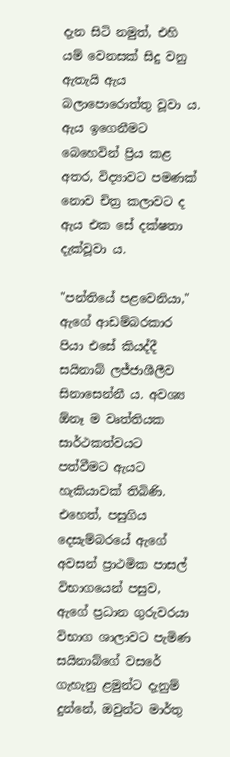දැන සිටි නමුත්, එහි යම් වෙනසක් සිදු වනු ඇතැයි ඇය බලාපොරොත්තු වූවා ය. ඇය ඉගෙනීමට බෙහෙවින් ප්‍රිය කළ අතර, විද්‍යාවට පමණක් නොව චිත්‍ර කලාවට ද ඇය එක සේ දක්ෂතා දැක්වූවා ය.

"පන්තියේ පළවෙනියා," ඇගේ ආඩම්බරකාර පියා එසේ කියද්දී සයිනාබ් ලජ්ජාශීලීව සිනාසෙන්නී ය. අවශ්‍ය ඕනෑ ම වෘත්තියක සාර්ථකත්වයට පත්වීමට ඇයට හැකියාවක් තිබිණි. එහෙත්, පසුගිය දෙසැම්බරයේ ඇගේ අවසන් ප්‍රාථමික පාසල් විභාගයෙන් පසුව, ඇගේ ප්‍රධාන ගුරුවරයා විභාග ශාලාවට පැමිණ සයිනාබ්ගේ වසරේ ගැහැනු ළමුන්ට දැනුම් දුන්නේ, ඔවුන්ට මාර්තු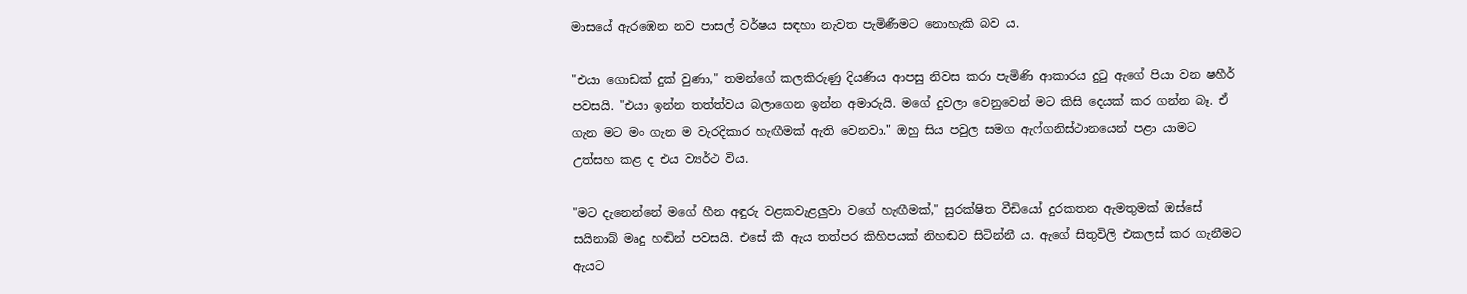මාසයේ ඇරඹෙන නව පාසල් වර්ෂය සඳහා නැවත පැමිණීමට නොහැකි බව ය.

"එයා ගොඩක් දුක් වුණා," තමන්ගේ කලකිරුණු දියණිය ආපසු නිවස කරා පැමිණි ආකාරය දුටු ඇගේ පියා වන ෂහීර් පවසයි. "එයා ඉන්න තත්ත්වය බලාගෙන ඉන්න අමාරුයි. මගේ දුවලා වෙනුවෙන් මට කිසි දෙයක් කර ගන්න බෑ. ඒ ගැන මට මං ගැන ම වැරදිකාර හැඟීමක් ඇති වෙනවා." ඔහු සිය පවුල සමග ඇෆ්ගනිස්ථානයෙන් පළා යාමට උත්සහ කළ ද එය ව්‍යර්ථ විය.

"මට දැනෙන්නේ මගේ හීන අඳුරු වළකවැළලුවා වගේ හැඟීමක්," සුරක්ෂිත වීඩියෝ දුරකතන ඇමතුමක් ඔස්සේ සයිනාබ් මෘදු හඬින් පවසයි. එසේ කී ඇය තත්පර කිහිපයක් නිහඬව සිටින්නී ය. ඇගේ සිතුවිලි එකලස් කර ගැනීමට ඇයට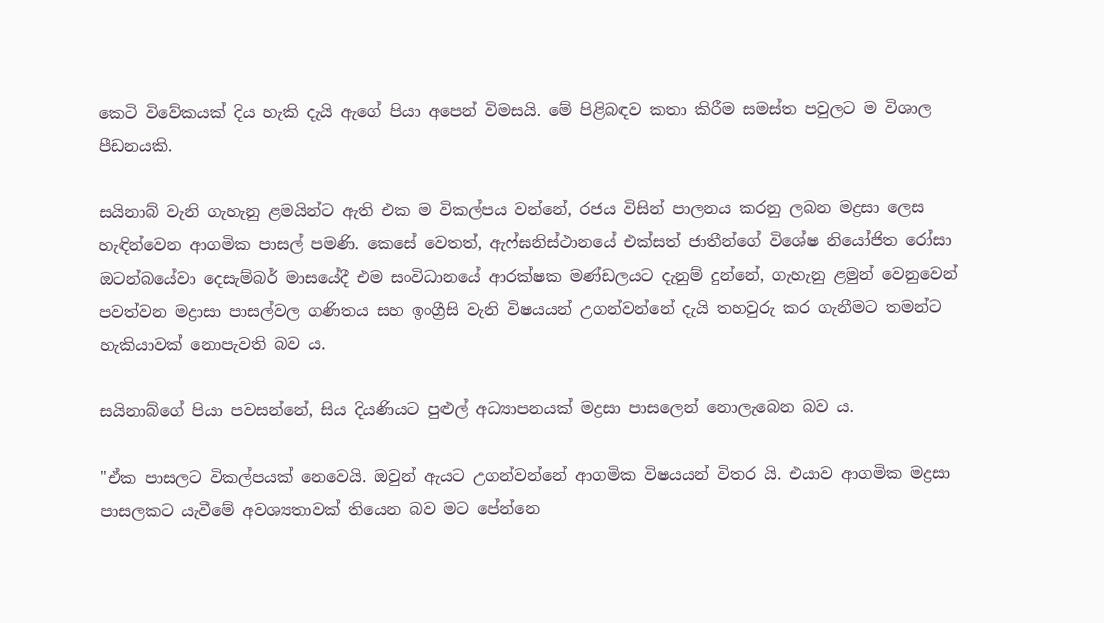කෙටි විවේකයක් දිය හැකි දැයි ඇගේ පියා අපෙන් විමසයි. මේ පිළිබඳව කතා කිරීම සමස්ත පවුලට ම විශාල පීඩනයකි.

සයිනාබ් වැනි ගැහැනු ළමයින්ට ඇති එක ම විකල්පය වන්නේ, රජය විසින් පාලනය කරනු ලබන මද්‍රසා ලෙස හැඳින්වෙන ආගමික පාසල් පමණි. කෙසේ වෙතත්, ඇෆ්ඝනිස්ථානයේ එක්සත් ජාතීන්ගේ විශේෂ නියෝජිත රෝසා ඔටන්බයේවා දෙසැම්බර් මාසයේදී එම සංවිධානයේ ආරක්ෂක මණ්ඩලයට දැනුම් දුන්නේ, ගැහැනු ළමුන් වෙනුවෙන් පවත්වන මද්‍රාසා පාසල්වල ගණිතය සහ ඉංග්‍රීසි වැනි විෂයයන් උගන්වන්නේ දැයි තහවුරු කර ගැනීමට තමන්ට හැකියාවක් නොපැවති බව ය.

සයිනාබ්ගේ පියා පවසන්නේ, සිය දියණියට පුළුල් අධ්‍යාපනයක් මද්‍රසා පාසලෙන් නොලැබෙන බව ය.

"ඒක පාසලට විකල්පයක් නෙවෙයි. ඔවුන් ඇයට උගන්වන්නේ ආගමික විෂයයන් විතර යි. එයාව ආගමික මද්‍රසා පාසලකට යැවීමේ අවශ්‍යතාවක් තියෙන බව මට පේන්නෙ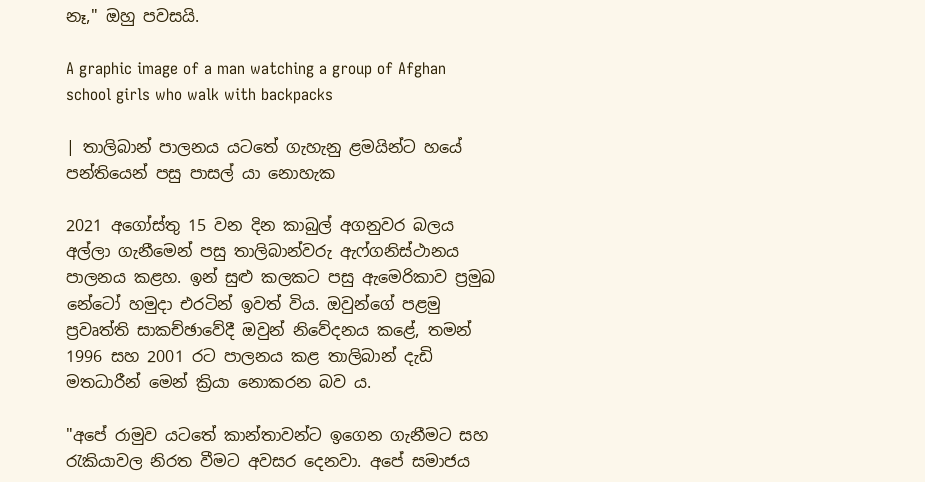නෑ," ඔහු පවසයි.

A graphic image of a man watching a group of Afghan school girls who walk with backpacks

| තාලිබාන් පාලනය යටතේ ගැහැනු ළමයින්ට හයේ පන්තියෙන් පසු පාසල් යා නොහැක

2021 අගෝස්තු 15 වන දින කාබුල් අගනුවර බලය අල්ලා ගැනීමෙන් පසු තාලිබාන්වරු ඇෆ්ගනිස්ථානය පාලනය කළහ. ඉන් සුළු කලකට පසු ඇමෙරිකාව ප්‍රමුඛ නේටෝ හමුදා එරටින් ඉවත් විය. ඔවුන්ගේ පළමු ප්‍රවෘත්ති සාකච්ඡාවේදී ඔවුන් නිවේදනය කළේ, තමන් 1996 සහ 2001 රට පාලනය කළ තාලිබාන් දැඩි මතධාරීන් මෙන් ක්‍රියා නොකරන බව ය.

"අපේ රාමුව යටතේ කාන්තාවන්ට ඉ‌ගෙන ගැනීමට සහ රැකියාවල නිරත වීමට අවසර දෙනවා. අපේ සමාජය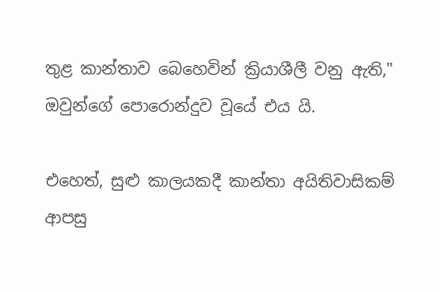තුළ කාන්තාව බෙහෙවින් ක්‍රියාශීලී වනු ඇති," ඔවුන්ගේ පොරොන්දුව වූයේ එය යි.

එහෙත්, සුළු කාලයකදී කාන්තා අයිතිවාසිකම් ආපසු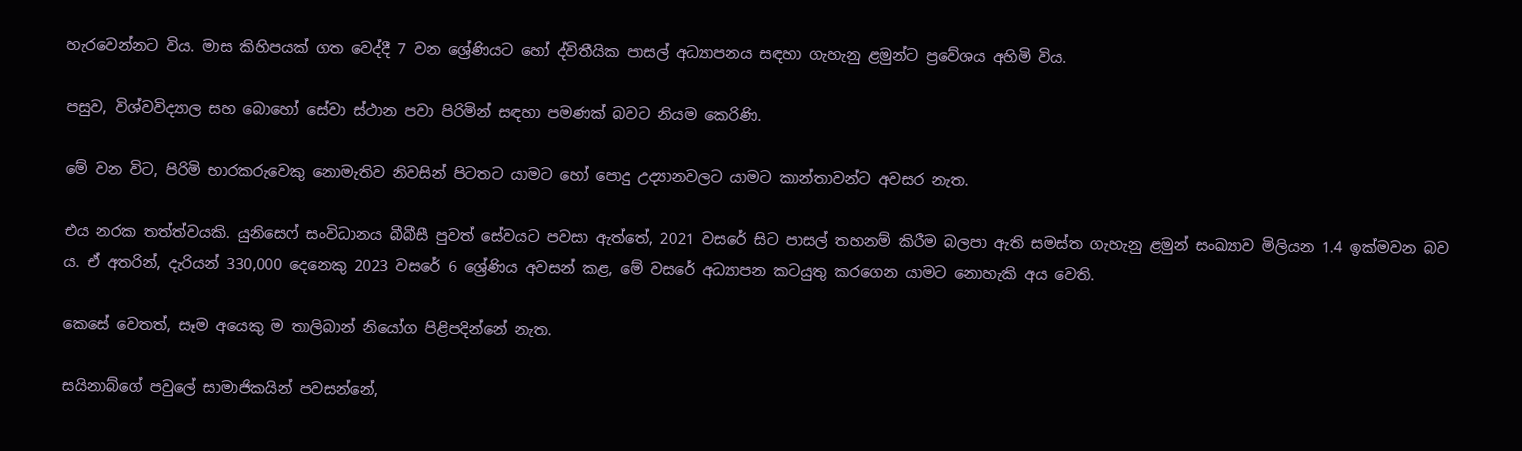හැරවෙන්නට විය. මාස කිහිපයක් ගත වෙද්දී 7 වන ශ්‍රේණියට හෝ ද්විතීයික පාසල් අධ්‍යාපනය සඳහා ගැහැනු ළමුන්ට ප්‍රවේශය අහිමි විය.

පසුව, විශ්වවිද්‍යාල සහ බොහෝ සේවා ස්ථාන පවා පිරිමින් සඳහා පමණක් බවට නියම කෙරිණි.

මේ වන විට, පිරිමි භාරකරුවෙකු නොමැතිව නිවසින් පිටතට යාමට හෝ පොදු උද්‍යානවලට යාමට කාන්තාවන්ට අවසර නැත‍.

එය නරක තත්ත්වයකි. යුනිසෙෆ් සංවිධානය බීබීසී පුවත් සේවයට පවසා ඇත්තේ, 2021 වසරේ සිට පාසල් තහනම් කිරීම බලපා ඇති සමස්ත ගැහැනු ළමුන් සංඛ්‍යාව මිලියන 1.4 ඉක්මවන බව ය. ඒ අතරින්, දැරියන් 330,000 දෙනෙකු 2023 වසරේ 6 ශ්‍රේණිය අවසන් කළ, මේ වසරේ අධ්‍යාපන කටයුතු කරගෙන යාමට නොහැකි අය වෙති.

කෙසේ වෙතත්, සෑම අයෙකු ම තාලිබාන් නියෝග පිළිපදින්නේ නැත.

සයිනාබ්ගේ පවුලේ සාමාජිකයින් පවසන්නේ,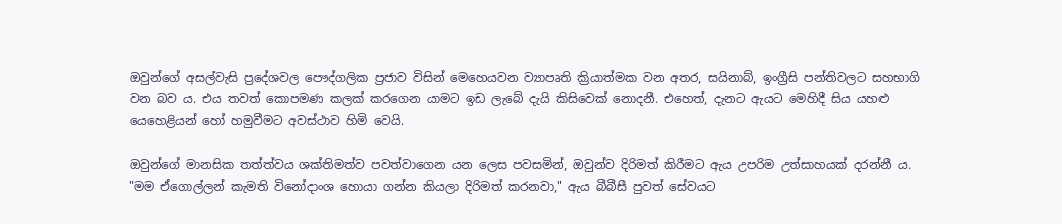ඔවුන්ගේ අසල්වැසි ප්‍රදේශවල පෞද්ගලික ප්‍රජාව විසින් මෙහෙයවන ව්‍යාපෘති ක්‍රියාත්මක වන අතර, සයිනාබ්, ඉංග්‍රීසි පන්තිවලට සහභාගි වන බව ය. එය තවත් කොපමණ කලක් කරගෙන යාමට ඉඩ ලැබේ දැයි කිසිවෙක් නොදනී. එහෙත්, දැනට ඇයට මෙහිදී සිය යහළු යෙහෙළියන් හෝ හමුවීමට අවස්ථාව හිමි වෙයි.

ඔවුන්ගේ මානසික තත්ත්වය ශක්තිමත්ව පවත්වාගෙන යන ලෙස පවසමින්, ඔවුන්ව දිරිමත් කිරීමට ඇය උපරිම උත්සාහයක් දරන්නී ය. "මම ඒගොල්ලන් කැමති විනෝදාංශ හොයා ගන්න කියලා දිරිමත් කරනවා," ඇය බීබීසී පුවත් සේවයට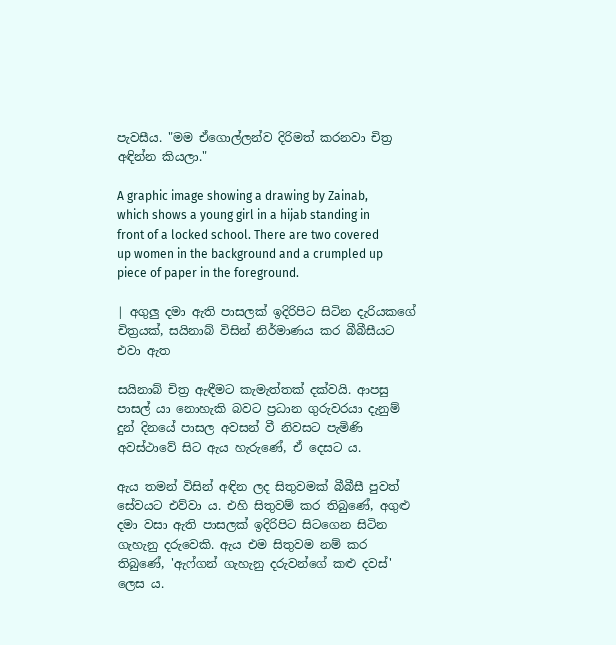පැවසීය. "මම ඒගොල්ලන්ව දිරිමත් කරනවා චිත්‍ර අඳින්න කියලා."

A graphic image showing a drawing by Zainab, which shows a young girl in a hijab standing in front of a locked school. There are two covered up women in the background and a crumpled up piece of paper in the foreground.

| අගුලු දමා ඇති පාසලක් ඉදිරිපිට සිටින දැරියකගේ චිත්‍රයක්, සයිනාබ් විසින් නිර්මාණය කර බීබීසීයට එවා ඇත

සයිනාබ් චිත්‍ර ඇඳීමට කැමැත්තක් දක්වයි. ආපසු පාසල් යා නොහැකි බවට ප්‍රධාන ගුරුවරයා දැනුම් දුන් දිනයේ පාසල අවසන් වී නිවසට පැමිණි අවස්ථාවේ සිට ඇය හැරුණේ, ඒ දෙසට ය.

ඇය තමන් විසින් අඳින ලද සිතුවමක් බීබීසී පුවත් සේවයට එව්වා ය. එහි සිතුවම් කර තිබුණේ, අගුළු දමා වසා ඇති පාසලක් ඉදිරිපිට සිටගෙන සිටින ගැහැනු දරුවෙකි. ඇය එම සිතුවම නම් කර තිබුණේ, 'ඇෆ්ගන් ගැහැනු දරුවන්ගේ කළු දවස්' ලෙස ය.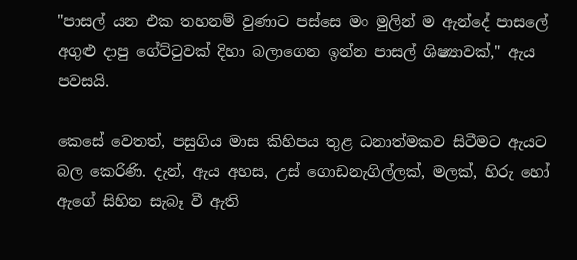"පාසල් යන එක තහනම් වුණාට පස්සෙ මං මුලින් ම ඇන්දේ පාසලේ අගුළු දාපු ගේට්ටුවක් දිහා බලාගෙන ඉන්න පාසල් ශිෂ්‍යාවක්," ඇය පවසයි.

කෙසේ වෙතත්, පසුගිය මාස කිහිපය තුළ ධනාත්මකව සිටීමට ඇයට බල කෙරිණි. දැන්, ඇය අහස, උස් ගොඩනැගිල්ලක්, මලක්, හිරු හෝ ඇගේ සිහින සැබෑ වී ඇති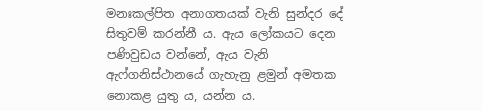මනඃකල්පිත අනාගතයක් වැනි සුන්දර දේ සිතුවම් කරන්නී ය. ඇය ලෝකයට දෙන පණිවුඩය වන්නේ, ඇ‌ය වැනි ඇෆ්ගනිස්ථානයේ ගැහැනු ළමුන් අමතක නොකළ යුතු ය, යන්න ය.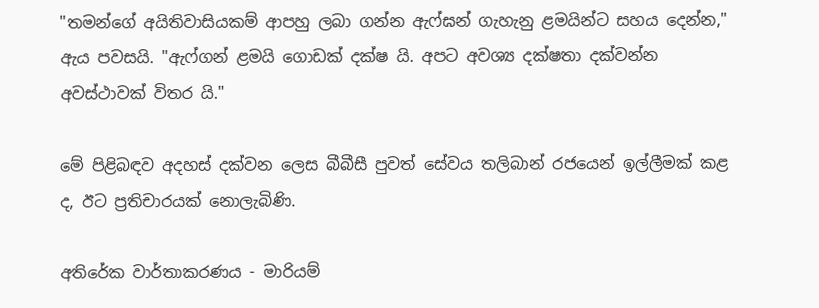"තමන්ගේ අයිතිවාසියකම් ආපහු ලබා ගන්න ඇෆ්ඝන් ගැහැනු ළමයින්ට සහය දෙන්න," ඇය පවසයි. "ඇෆ්ගන් ළමයි ගොඩක් දක්ෂ යි. අපට අවශ්‍ය දක්ෂතා දක්වන්න අවස්ථාවක් විතර යි."

මේ පිළිබඳව අදහස් දක්වන ලෙස බීබීසී පුවත් සේවය තලිබාන් රජයෙන් ඉල්ලීමක් කළ ද, ඊට ප්‍රතිචාරයක් නොලැබිණි.

අතිරේක වාර්තාකරණය - මාරියම්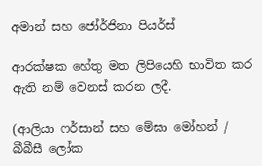අමාන් සහ ජෝර්ජිනා පියර්ස්

ආරක්ෂක හේතු මත ලිපියෙහි භාවිත කර ඇති නම් වෙනස් කරන ලදී.

(ආලියා ෆර්සාන් සහ මේඝා මෝහන් / බීබීසී ලෝක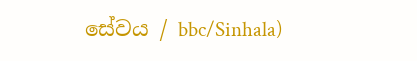සේවය / bbc/Sinhala)